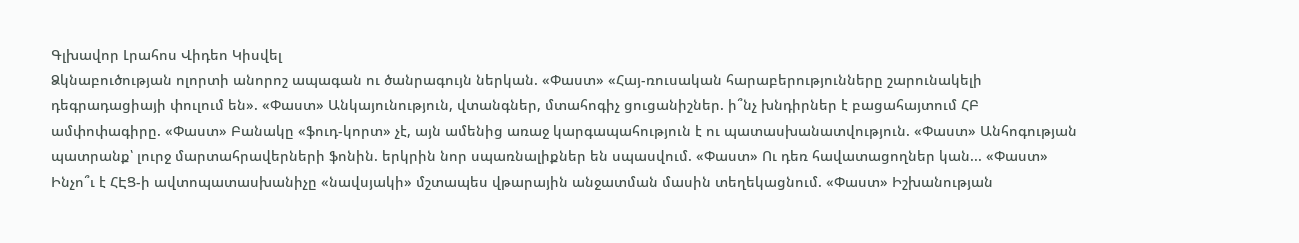Գլխավոր Լրահոս Վիդեո Կիսվել
Ձկնաբուծության ոլորտի անորոշ ապագան ու ծանրագույն ներկան. «Փաստ» «Հայ-ռուսական հարաբերությունները շարունակելի դեգրադացիայի փուլում են». «Փաստ» Անկայունություն, վտանգներ, մտահոգիչ ցուցանիշներ. ի՞նչ խնդիրներ է բացահայտում ՀԲ ամփոփագիրը. «Փաստ» Բանակը «ֆուդ-կորտ» չէ, այն ամենից առաջ կարգապահություն է ու պատասխանատվություն. «Փաստ» Անհոգության պատրանք՝ լուրջ մարտահրավերների ֆոնին. երկրին նոր սպառնալիքներ են սպասվում. «Փաստ» Ու դեռ հավատացողներ կան... «Փաստ» Ինչո՞ւ է ՀԷՑ-ի ավտոպատասխանիչը «նավսյակի» մշտապես վթարային անջատման մասին տեղեկացնում. «Փաստ» Իշխանության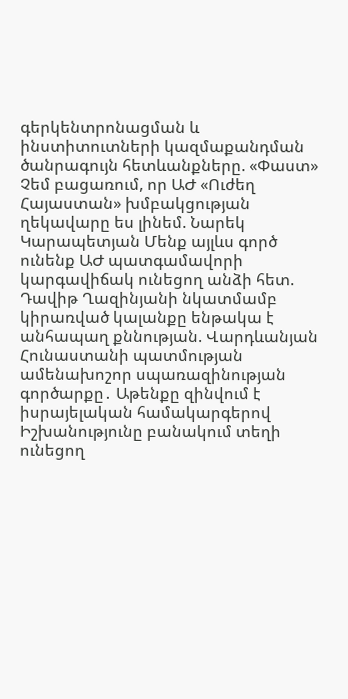գերկենտրոնացման և ինստիտուտների կազմաքանդման ծանրագույն հետևանքները. «Փաստ» Չեմ բացառում, որ ԱԺ «Ուժեղ Հայաստան» խմբակցության ղեկավարը ես լինեմ. Նարեկ Կարապետյան Մենք այլևս գործ ունենք ԱԺ պատգամավորի կարգավիճակ ունեցող անձի հետ. Դավիթ Ղազինյանի նկատմամբ կիրառված կալանքը ենթակա է անհապաղ քննության. Վարդևանյան Հունաստանի պատմության ամենախոշոր սպառազինության գործարքը․ Աթենքը զինվում է իսրայելական համակարգերով Իշխանությունը բանակում տեղի ունեցող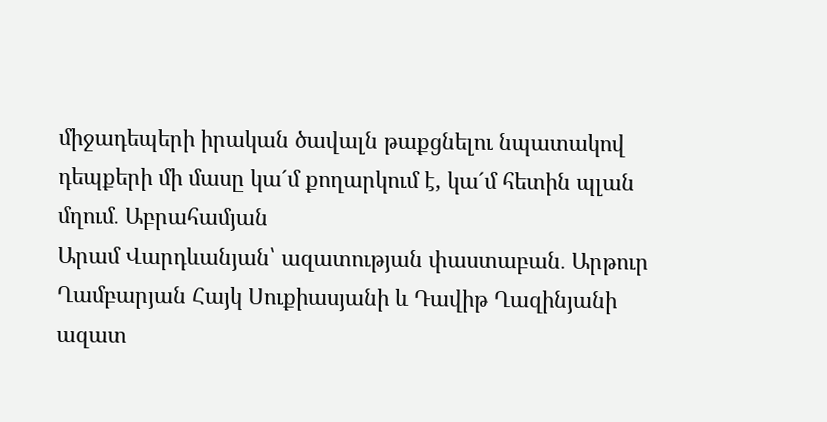միջադեպերի իրական ծավալն թաքցնելու նպատակով դեպքերի մի մասը կա´մ քողարկում է, կա´մ հետին պլան մղում․ Աբրահամյան
Արամ Վարդևանյան՝ ազատության փաստաբան․ Արթուր Ղամբարյան Հայկ Սուքիասյանի և Դավիթ Ղազինյանի ազատ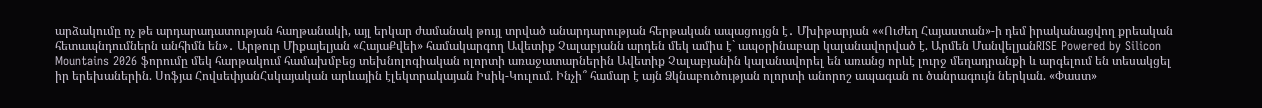արձակումը ոչ թե արդարադատության հաղթանակի, այլ երկար ժամանակ թույլ տրված անարդարության հերթական ապացույցն է․ Մխիթարյան ««Ուժեղ Հայաստան»-ի դեմ իրականացվող քրեական հետապնդումներն անհիմն են»․ Արթուր Միքայելյան «ՀայաՔվեի» համակարգող Ավետիք Չալաբյանն արդեն մեկ ամիս է` ապօրինաբար կալանավորված է. Արմեն ՄանվելյանRISE Powered by Silicon Mountains 2026 ֆորումը մեկ հարթակում համախմբեց տեխնոլոգիական ոլորտի առաջատարներին Ավետիք Չալաբյանին կալանավորել են առանց որևէ լուրջ մեղադրանքի և արգելում են տեսակցել իր երեխաներին. Սոֆյա ՀովսեփյանՀսկայական արևային էլեկտրակայան Իսիկ-Կուլում. Ինչի՞ համար է այն Ձկնաբուծության ոլորտի անորոշ ապագան ու ծանրագույն ներկան. «Փաստ»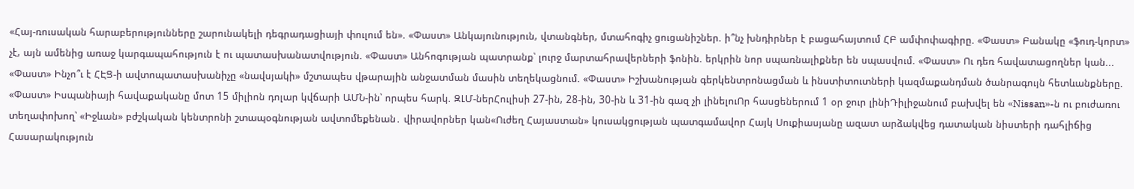«Հայ-ռուսական հարաբերությունները շարունակելի դեգրադացիայի փուլում են». «Փաստ» Անկայունություն, վտանգներ, մտահոգիչ ցուցանիշներ. ի՞նչ խնդիրներ է բացահայտում ՀԲ ամփոփագիրը. «Փաստ» Բանակը «ֆուդ-կորտ» չէ, այն ամենից առաջ կարգապահություն է ու պատասխանատվություն. «Փաստ» Անհոգության պատրանք՝ լուրջ մարտահրավերների ֆոնին. երկրին նոր սպառնալիքներ են սպասվում. «Փաստ» Ու դեռ հավատացողներ կան... «Փաստ» Ինչո՞ւ է ՀԷՑ-ի ավտոպատասխանիչը «նավսյակի» մշտապես վթարային անջատման մասին տեղեկացնում. «Փաստ» Իշխանության գերկենտրոնացման և ինստիտուտների կազմաքանդման ծանրագույն հետևանքները. «Փաստ» Իսպանիայի հավաքականը մոտ 15 միլիոն դոլար կվճարի ԱՄՆ-ին՝ որպես հարկ. ԶԼՄ-ներՀուլիսի 27-ին, 28-ին, 30-ին և 31-ին գազ չի լինելուՈր հասցեներում 1 օր ջուր լինիԴիլիջանում բախվել են «Nissan»-ն ու բուժառու տեղափոխող՝ «Իջևան» բժշկական կենտրոնի շտապօգնության ավտոմեքենան․ վիրավորներ կան«Ուժեղ Հայաստան» կուսակցության պատգամավոր Հայկ Սուքիասյանը ազատ արձակվեց դատական նիստերի դահլիճից
Հասարակություն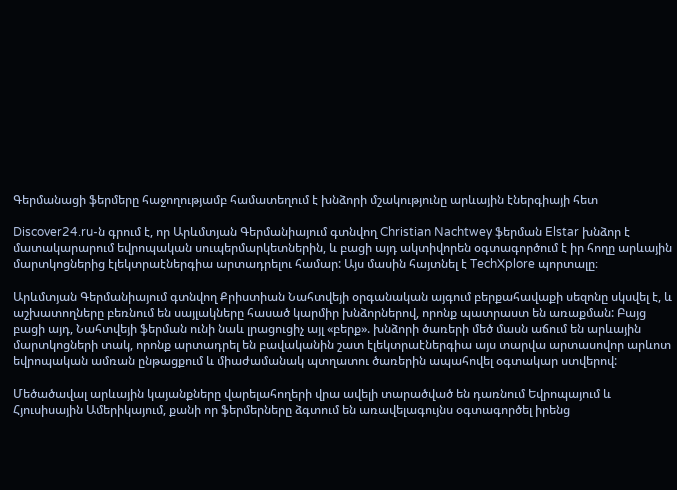Գերմանացի ֆերմերը հաջողությամբ համատեղում է խնձորի մշակությունը արևային էներգիայի հետ

Discover24.ru-ն գրում է, որ Արևմտյան Գերմանիայում գտնվող Christian Nachtwey ֆերման Elstar խնձոր է մատակարարում եվրոպական սուպերմարկետներին, և բացի այդ ակտիվորեն օգտագործում է իր հողը արևային մարտկոցներից էլեկտրաէներգիա արտադրելու համար: Այս մասին հայտնել է TechXplore պորտալը։

Արևմտյան Գերմանիայում գտնվող Քրիստիան Նահտվեյի օրգանական այգում բերքահավաքի սեզոնը սկսվել է, և աշխատողները բեռնում են սայլակները հասած կարմիր խնձորներով, որոնք պատրաստ են առաքման: Բայց բացի այդ, Նահտվեյի ֆերման ունի նաև լրացուցիչ այլ «բերք». խնձորի ծառերի մեծ մասն աճում են արևային մարտկոցների տակ, որոնք արտադրել են բավականին շատ էլեկտրաէներգիա այս տարվա արտասովոր արևոտ եվրոպական ամռան ընթացքում և միաժամանակ պտղատու ծառերին ապահովել օգտակար ստվերով:

Մեծածավալ արևային կայանքները վարելահողերի վրա ավելի տարածված են դառնում Եվրոպայում և Հյուսիսային Ամերիկայում, քանի որ ֆերմերները ձգտում են առավելագույնս օգտագործել իրենց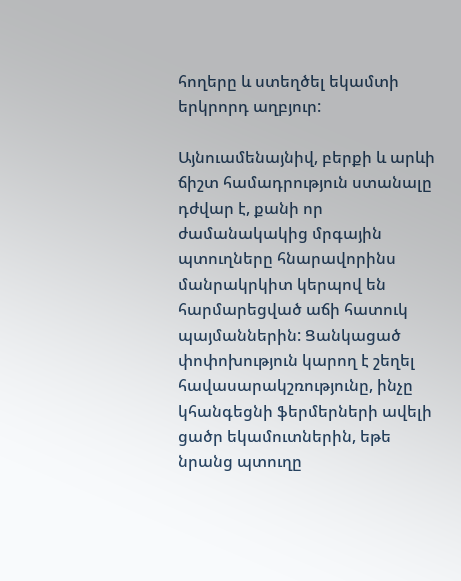հողերը և ստեղծել եկամտի երկրորդ աղբյուր:

Այնուամենայնիվ, բերքի և արևի ճիշտ համադրություն ստանալը դժվար է, քանի որ ժամանակակից մրգային պտուղները հնարավորինս մանրակրկիտ կերպով են հարմարեցված աճի հատուկ պայմաններին: Ցանկացած փոփոխություն կարող է շեղել հավասարակշռությունը, ինչը կհանգեցնի ֆերմերների ավելի ցածր եկամուտներին, եթե նրանց պտուղը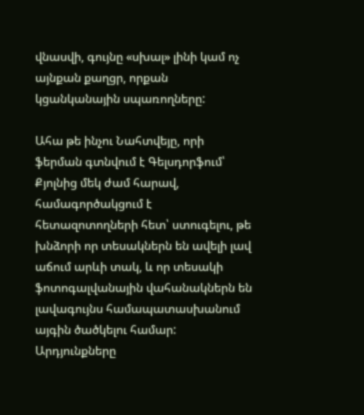վնասվի, գույնը «սխալ» լինի կամ ոչ այնքան քաղցր, որքան կցանկանային սպառողները:

Ահա թե ինչու Նահտվեյը, որի ֆերման գտնվում է Գելսդորֆում՝ Քյոլնից մեկ ժամ հարավ, համագործակցում է հետազոտողների հետ՝ ստուգելու, թե խնձորի որ տեսակներն են ավելի լավ աճում արևի տակ, և որ տեսակի ֆոտոգալվանային վահանակներն են լավագույնս համապատասխանում այգին ծածկելու համար: Արդյունքները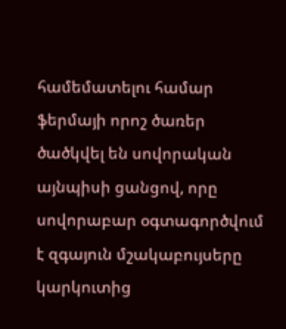համեմատելու համար ֆերմայի որոշ ծառեր ծածկվել են սովորական այնպիսի ցանցով, որը սովորաբար օգտագործվում է զգայուն մշակաբույսերը կարկուտից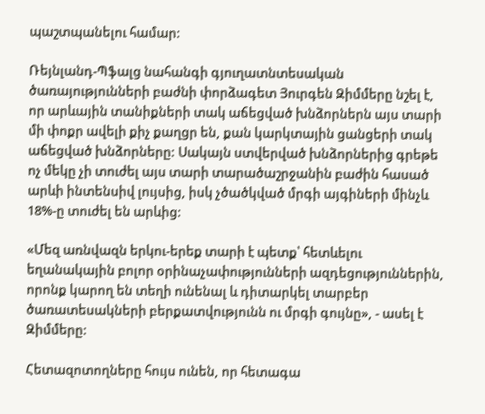պաշտպանելու համար:

Ռեյնլանդ-Պֆալց նահանգի գյուղատնտեսական ծառայությունների բաժնի փորձագետ Յուրգեն Զիմմերը նշել է, որ արևային տանիքների տակ աճեցված խնձորներն այս տարի մի փոքր ավելի քիչ քաղցր են, քան կարկտային ցանցերի տակ աճեցված խնձորները: Սակայն ստվերված խնձորներից գրեթե ոչ մեկը չի տուժել այս տարի տարածաշրջանին բաժին հասած արևի ինտենսիվ լույսից, իսկ չծածկված մրգի այգիների մինչև 18%-ը տուժել են արևից:

«Մեզ առնվազն երկու-երեք տարի է պետք՝ հետևելու եղանակային բոլոր օրինաչափությունների ազդեցություններին, որոնք կարող են տեղի ունենալ և դիտարկել տարբեր ծառատեսակների բերքատվությունն ու մրգի գույնը», - ասել է Զիմմերը:

Հետազոտողները հույս ունեն, որ հետագա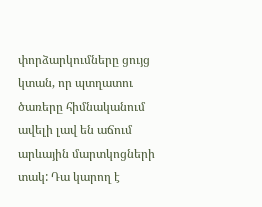փորձարկումները ցույց կտան, որ պտղատու ծառերը հիմնականում ավելի լավ են աճում արևային մարտկոցների տակ: Դա կարող է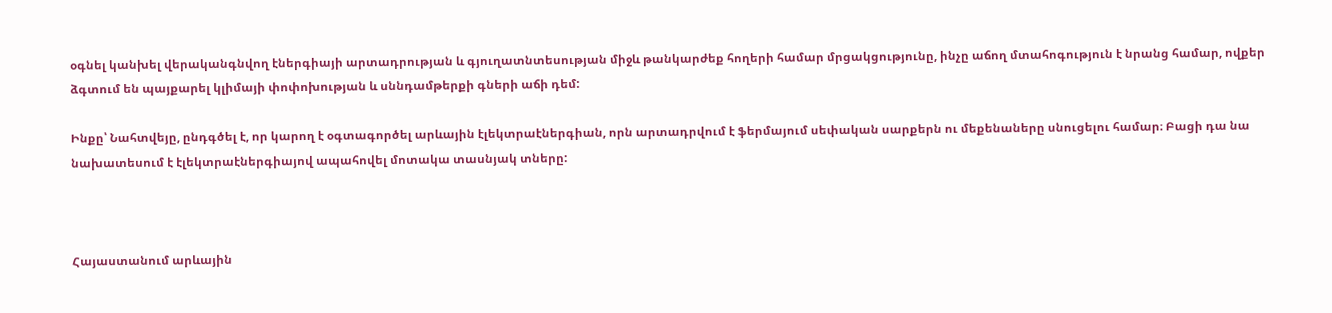օգնել կանխել վերականգնվող էներգիայի արտադրության և գյուղատնտեսության միջև թանկարժեք հողերի համար մրցակցությունը, ինչը աճող մտահոգություն է նրանց համար, ովքեր ձգտում են պայքարել կլիմայի փոփոխության և սննդամթերքի գների աճի դեմ:

Ինքը՝ Նահտվեյը, ընդգծել է, որ կարող է օգտագործել արևային էլեկտրաէներգիան, որն արտադրվում է ֆերմայում սեփական սարքերն ու մեքենաները սնուցելու համար։ Բացի դա նա նախատեսում է էլեկտրաէներգիայով ապահովել մոտակա տասնյակ տները:



Հայաստանում արևային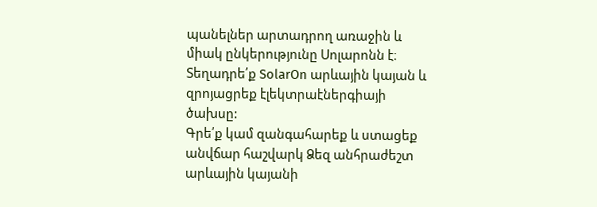պանելներ արտադրող առաջին և միակ ընկերությունը Սոլարոնն է։
Տեղադրե՛ք SolarOn արևային կայան և զրոյացրեք էլեկտրաէներգիայի ծախսը:
Գրե՛ք կամ զանգահարեք և ստացեք անվճար հաշվարկ Ձեզ անհրաժեշտ արևային կայանի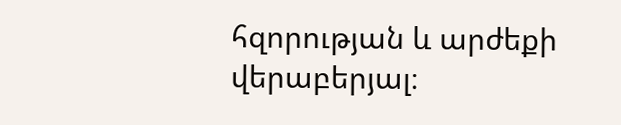հզորության և արժեքի վերաբերյալ։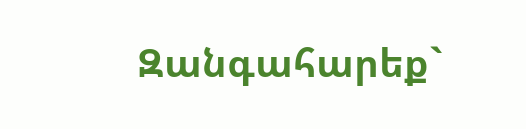Զանգահարեք`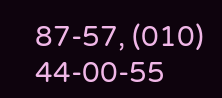87-57, (010) 44-00-55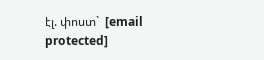էլ. փոստ`  [email protected]